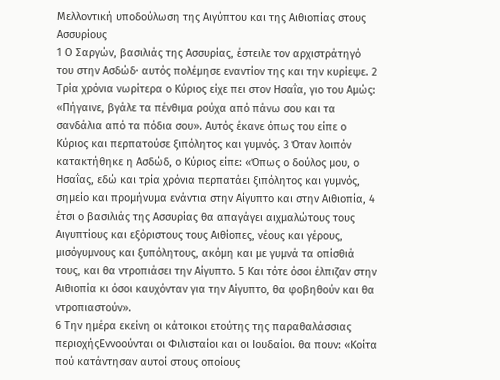Μελλοντική υποδούλωση της Αιγύπτου και της Αιθιοπίας στους Ασσυρίους
1 Ο Σαργών, βασιλιάς της Ασσυρίας, έστειλε τον αρχιστράτηγό του στην Ασδώδ· αυτός πολέμησε εναντίον της και την κυρίεψε. 2 Τρία χρόνια νωρίτερα ο Κύριος είχε πει στον Ησαΐα, γιο του Αμώς: «Πήγαινε, βγάλε τα πένθιμα ρούχα από πάνω σου και τα σανδάλια από τα πόδια σου». Αυτός έκανε όπως του είπε ο Κύριος και περπατούσε ξιπόλητος και γυμνός. 3 Όταν λοιπόν κατακτήθηκε η Ασδώδ, ο Κύριος είπε: «Όπως ο δούλος μου, ο Ησαΐας, εδώ και τρία χρόνια περπατάει ξιπόλητος και γυμνός, σημείο και προμήνυμα ενάντια στην Αίγυπτο και στην Αιθιοπία, 4 έτσι ο βασιλιάς της Ασσυρίας θα απαγάγει αιχμαλώτους τους Αιγυπτίους και εξόριστους τους Αιθίοπες, νέους και γέρους, μισόγυμνους και ξυπόλητους, ακόμη και με γυμνά τα οπίσθιά τους, και θα ντροπιάσει την Αίγυπτο. 5 Και τότε όσοι έλπιζαν στην Αιθιοπία κι όσοι καυχόνταν για την Αίγυπτο, θα φοβηθούν και θα ντροπιαστούν».
6 Την ημέρα εκείνη οι κάτοικοι ετούτης της παραθαλάσσιας περιοχήςΕννοούνται οι Φιλισταίοι και οι Ιουδαίοι. θα πουν: «Κοίτα πού κατάντησαν αυτοί στους οποίους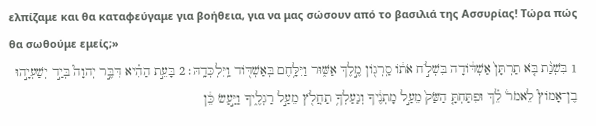ελπίζαμε και θα καταφεύγαμε για βοήθεια, για να μας σώσουν από το βασιλιά της Ασσυρίας! Τώρα πώς θα σωθούμε εμείς;»
1 בִּשְׁנַ֨ת בֹּ֤א תַרְתָּן֙ אַשְׁדּ֔וֹדָה בִּשְׁלֹ֣ח אֹת֔וֹ סַֽרְג֖וֹן מֶ֣לֶךְ אַשּׁ֑וּר וַיִּלָּ֥חֶם בְּאַשְׁדּ֖וֹד וַֽיִּלְכְּדָֽהּ׃ 2 בָּעֵ֣ת הַהִ֗יא דִּבֶּ֣ר יְהוָה֮ בְּיַ֣ד יְשַׁעְיָ֣הוּ בֶן־אָמוֹץ֮ לֵאמֹר֒ לֵ֗ךְ וּפִתַּחְתָּ֤ הַשַּׂק֙ מֵעַ֣ל מָתְנֶ֔יךָ וְנַעַלְךָ֥ תַחֲלֹ֖ץ מֵעַ֣ל רַגְלֶ֑יךָ וַיַּ֣עַשׂ כֵּ֔ן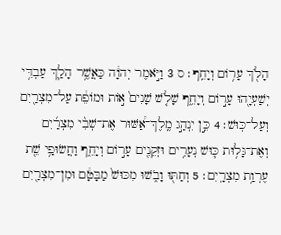הָלֹ֖ךְ עָר֥וֹם וְיָחֵֽף׃ ס 3 וַיֹּ֣אמֶר יְהוָ֔ה כַּאֲשֶׁ֥ר הָלַ֛ךְ עַבְדִּ֥י יְשַׁעְיָ֖הוּ עָר֣וֹם וְיָחֵ֑ף שָׁלֹ֤שׁ שָׁנִים֙ א֣וֹת וּמוֹפֵ֔ת עַל־מִצְרַ֖יִם וְעַל־כּֽוּשׁ׃ 4 כֵּ֣ן יִנְהַ֣ג מֶֽלֶךְ־אַ֠שּׁוּר אֶת־שְׁבִ֨י מִצְרַ֜יִם וְאֶת־גָּל֥וּת כּ֛וּשׁ נְעָרִ֥ים וּזְקֵנִ֖ים עָר֣וֹם וְיָחֵ֑ף וַחֲשׂוּפַ֥י שֵׁ֖ת עֶרְוַ֥ת מִצְרָֽיִם׃ 5 וְחַתּ֖וּ וָבֹ֑שׁוּ מִכּוּשׁ֙ מַבָּטָ֔ם וּמִן־מִצְרַ֖יִם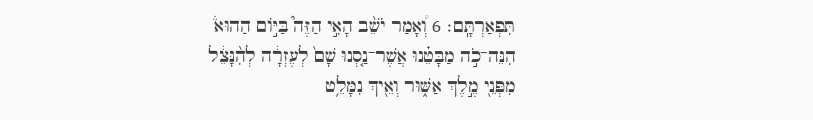תִּפְאַרְתָּֽם׃ 6 וְ֠אָמַר יֹשֵׁ֨ב הָאִ֣י הַזֶּה֮ בַּיּ֣וֹם הַהוּא֒ הִנֵּה־כֹ֣ה מַבָּטֵ֗נוּ אֲשֶׁר־נַ֤סְנוּ שָׁם֙ לְעֶזְרָ֔ה לְהִ֨נָּצֵ֔ל מִפְּנֵ֖י מֶ֣לֶךְ אַשּׁ֑וּר וְאֵ֖יךְ נִמָּלֵ֥ט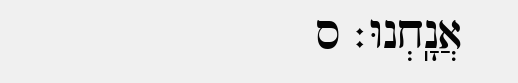אֲנָֽחְנוּ׃ ס